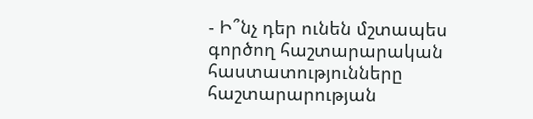- Ի՞նչ դեր ունեն մշտապես գործող հաշտարարական հաստատությունները հաշտարարության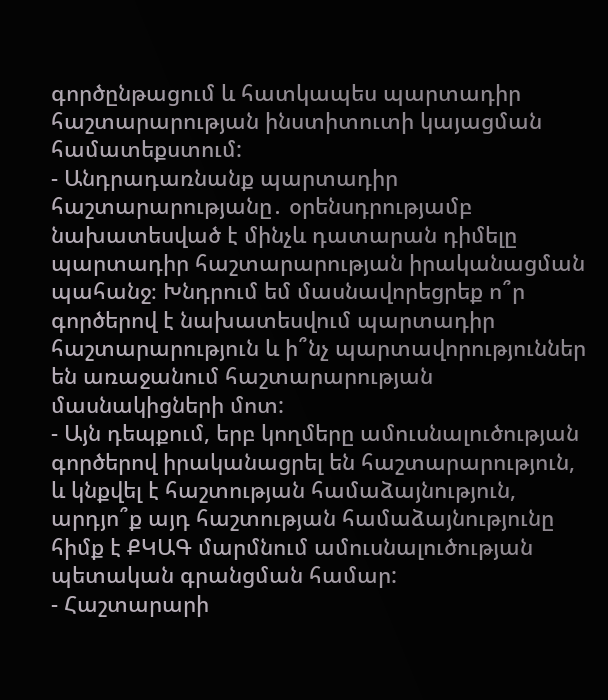գործընթացում և հատկապես պարտադիր հաշտարարության ինստիտուտի կայացման համատեքստում:
- Անդրադառնանք պարտադիր հաշտարարությանը․ օրենսդրությամբ նախատեսված է մինչև դատարան դիմելը պարտադիր հաշտարարության իրականացման պահանջ։ Խնդրում եմ մասնավորեցրեք ո՞ր գործերով է նախատեսվում պարտադիր հաշտարարություն և ի՞նչ պարտավորություններ են առաջանում հաշտարարության մասնակիցների մոտ:
- Այն դեպքում, երբ կողմերը ամուսնալուծության գործերով իրականացրել են հաշտարարություն, և կնքվել է հաշտության համաձայնություն, արդյո՞ք այդ հաշտության համաձայնությունը հիմք է ՔԿԱԳ մարմնում ամուսնալուծության պետական գրանցման համար:
- Հաշտարարի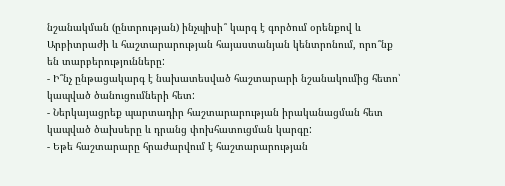նշանակման (ընտրության) ինչպիսի՞ կարգ է գործում օրենքով և Արբիտրաժի և հաշտարարության հայաստանյան կենտրոնում, որո՞նք են տարբերությունները:
- Ի՞նչ ընթացակարգ է նախատեսված հաշտարարի նշանակումից հետո՝ կապված ծանուցումների հետ:
- Ներկայացրեք պարտադիր հաշտարարության իրականացման հետ կապված ծախսերը և դրանց փոխհատուցման կարգը:
- Եթե հաշտարարը հրաժարվում է հաշտարարության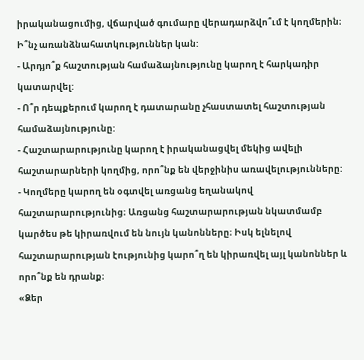իրականացումից, վճարված գումարը վերադարձվո՞ւմ է կողմերին։ Ի՞նչ առանձնահատկություններ կան:
- Արդյո՞ք հաշտության համաձայնությունը կարող է հարկադիր կատարվել:
- Ո՞ր դեպքերում կարող է դատարանը չհաստատել հաշտության համաձայնությունը:
- Հաշտարարությունը կարող է իրականացվել մեկից ավելի հաշտարարների կողմից, որո՞նք են վերջինիս առավելությունները:
- Կողմերը կարող են օգտվել առցանց եղանակով հաշտարարությունից։ Առցանց հաշտարարության նկատմամբ կարծես թե կիրառվում են նույն կանոնները։ Իսկ ելնելով հաշտարարության էությունից կարո՞ղ են կիրառվել այլ կանոններ և որո՞նք են դրանք։
«Ձեր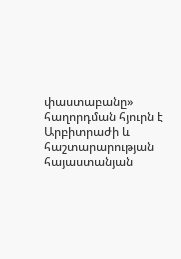փաստաբանը» հաղորդման հյուրն է Արբիտրաժի և հաշտարարության հայաստանյան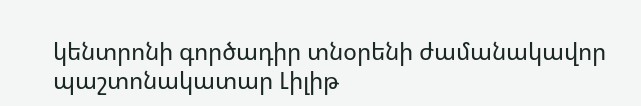կենտրոնի գործադիր տնօրենի ժամանակավոր պաշտոնակատար Լիլիթ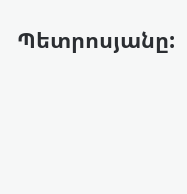Պետրոսյանը: